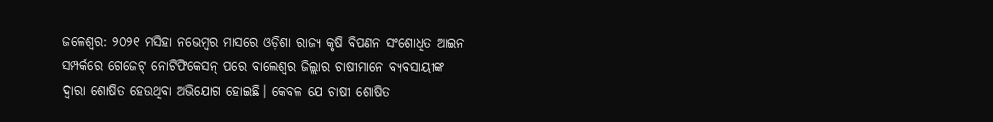ଜଳେଶ୍ବର: ୨୦୨୧ ମସିହା ନଭେମ୍ବର ମାସରେ ଓଡ଼ିଶା ରାଜ୍ୟ କୃଷି ବିପଣନ ସଂଶୋଧିତ ଆଇନ ସମ୍ପର୍କରେ ଗେଜେଟ୍ ନୋଟିଫିକେସନ୍ ପରେ ବାଲେଶ୍ବର ଜିଲ୍ଲାର ଚାଷୀମାନେ ବ୍ୟବସାୟୀଙ୍କ ଦ୍ବାରା ଶୋଷିତ ହେଉଥିବା ଅଭିଯୋଗ ହୋଇଛି। କେବଳ ଯେ ଚାଷୀ ଶୋଷିତ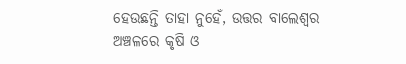ହେଉଛନ୍ତି ତାହା ନୁହେଁ, ଉତ୍ତର ବାଲେଶ୍ବର ଅଞ୍ଚଳରେ କୃଷି ଓ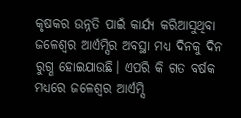କୃଷକର ଉନ୍ନତି ପାଇଁ କାର୍ଯ୍ୟ କରିଆସୁଥିବା ଜଳେଶ୍ବର ଆର୍ଏମ୍ସିର ଅବସ୍ଥା ମଧ୍ୟ ଦିନକୁ ଦିନ ରୁଗ୍ଣ ହୋଇଯାଉଛି। ଏପରି କି ଗତ ବର୍ଷକ ମଧ୍ୟରେ ଜଳେଶ୍ବର ଆର୍ଏମ୍ସି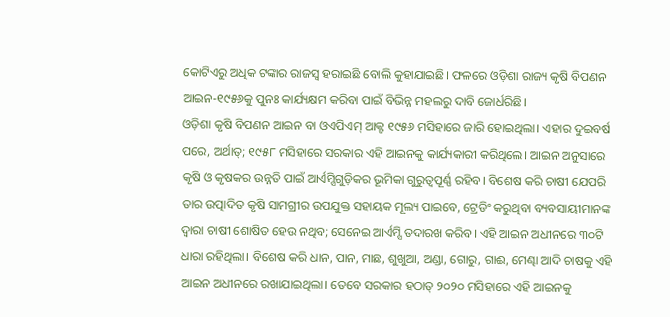କୋଟିଏରୁ ଅଧିକ ଟଙ୍କାର ରାଜସ୍ବ ହରାଇଛି ବୋଲି କୁହାଯାଇଛି। ଫଳରେ ଓଡ଼ିଶା ରାଜ୍ୟ କୃଷି ବିପଣନ ଆଇନ-୧୯୫୬କୁ ପୁନଃ କାର୍ଯ୍ୟକ୍ଷମ କରିବା ପାଇଁ ବିଭିନ୍ନ ମହଲରୁ ଦାବି ଜୋର୍ଧରିଛି।
ଓଡ଼ିଶା କୃଷି ବିପଣନ ଆଇନ ବା ଓଏପିଏମ୍ ଆକ୍ଟ ୧୯୫୬ ମସିହାରେ ଜାରି ହୋଇଥିଲା। ଏହାର ଦୁଇବର୍ଷ ପରେ, ଅର୍ଥାତ୍; ୧୯୫୮ ମସିହାରେ ସରକାର ଏହି ଆଇନକୁ କାର୍ଯ୍ୟକାରୀ କରିଥିଲେ। ଆଇନ ଅନୁସାରେ କୃଷି ଓ କୃଷକର ଉନ୍ନତି ପାଇଁ ଆର୍ଏମ୍ସିଗୁଡ଼ିକର ଭୂମିକା ଗୁରୁତ୍ବପୂର୍ଣ୍ଣ ରହିବ। ବିଶେଷ କରି ଚାଷୀ ଯେପରି ତାର ଉତ୍ପାଦିତ କୃଷି ସାମଗ୍ରୀର ଉପଯୁକ୍ତ ସହାୟକ ମୂଲ୍ୟ ପାଇବେ, ଟ୍ରେଡିଂ କରୁଥିବା ବ୍ୟବସାୟୀମାନଙ୍କ ଦ୍ବାରା ଚାଷୀ ଶୋଷିତ ହେଉ ନଥିବ; ସେନେଇ ଆର୍ଏମ୍ସି ତଦାରଖ କରିବ। ଏହି ଆଇନ ଅଧୀନରେ ୩୦ଟି ଧାରା ରହିଥିଲା। ବିଶେଷ କରି ଧାନ, ପାନ, ମାଛ, ଶୁଖୁଆ, ଅଣ୍ଡା, ଗୋରୁ, ଗାଈ, ମେଣ୍ଢା ଆଦି ଚାଷକୁ ଏହି ଆଇନ ଅଧୀନରେ ରଖାଯାଇଥିଲା। ତେବେ ସରକାର ହଠାତ୍ ୨୦୨୦ ମସିହାରେ ଏହି ଆଇନକୁ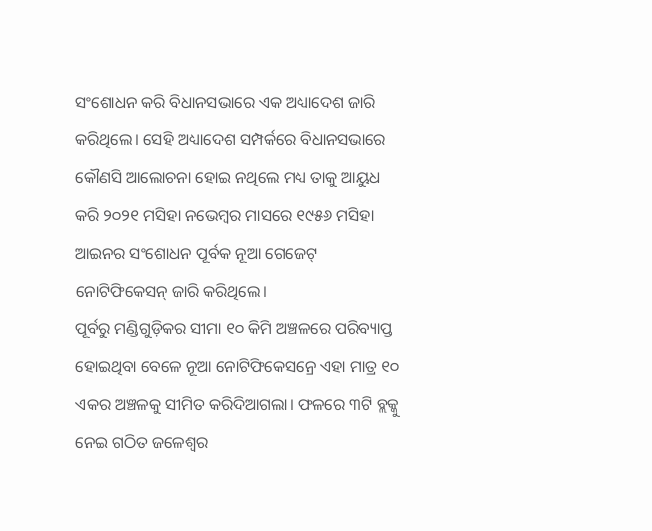ସଂଶୋଧନ କରି ବିଧାନସଭାରେ ଏକ ଅଧ୍ୟାଦେଶ ଜାରି କରିଥିଲେ। ସେହି ଅଧ୍ୟାଦେଶ ସମ୍ପର୍କରେ ବିଧାନସଭାରେ କୌଣସି ଆଲୋଚନା ହୋଇ ନଥିଲେ ମଧ୍ୟ ତାକୁ ଆୟୁଧ କରି ୨୦୨୧ ମସିହା ନଭେମ୍ବର ମାସରେ ୧୯୫୬ ମସିହା ଆଇନର ସଂଶୋଧନ ପୂର୍ବକ ନୂଆ ଗେଜେଟ୍ ନୋଟିଫିକେସନ୍ ଜାରି କରିଥିଲେ।
ପୂର୍ବରୁ ମଣ୍ଡିଗୁଡ଼ିକର ସୀମା ୧୦ କିମି ଅଞ୍ଚଳରେ ପରିବ୍ୟାପ୍ତ ହୋଇଥିବା ବେଳେ ନୂଆ ନୋଟିଫିକେସନ୍ରେ ଏହା ମାତ୍ର ୧୦ ଏକର ଅଞ୍ଚଳକୁ ସୀମିତ କରିଦିଆଗଲା। ଫଳରେ ୩ଟି ବ୍ଲକ୍କୁ ନେଇ ଗଠିତ ଜଳେଶ୍ବର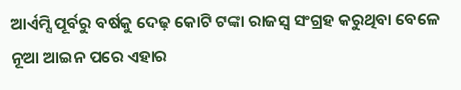ଆର୍ଏମ୍ସି ପୂର୍ବରୁ ବର୍ଷକୁ ଦେଢ଼ କୋଟି ଟଙ୍କା ରାଜସ୍ବ ସଂଗ୍ରହ କରୁଥିବା ବେଳେ ନୂଆ ଆଇନ ପରେ ଏହାର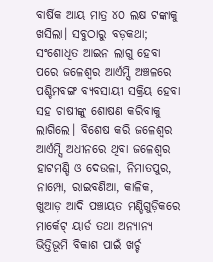ବାର୍ଷିକ ଆୟ ମାତ୍ର ୪୦ ଲକ୍ଷ ଟଙ୍କାକୁ ଖସିଲା। ସବୁଠାରୁ ବଡ଼କଥା; ସଂଶୋଧିତ ଆଇନ ଲାଗୁ ହେବା ପରେ ଜଳେଶ୍ବର ଆର୍ଏମ୍ସି ଅଞ୍ଚଳରେ ପଶ୍ଚିମବଙ୍ଗ ବ୍ୟବସାୟୀ ସକ୍ରିୟ ହେବା ସହ ଚାଷୀଙ୍କୁ ଶୋଷଣ କରିବାକୁ ଲାଗିଲେ। ବିଶେଷ କରି ଜଳେଶ୍ବର ଆର୍ଏମ୍ସି ଅଧୀନରେ ଥିବା ଜଳେଶ୍ବର ହାଟମଣ୍ଡି ଓ ଦେଉଳା, ନିମାତପୁର, ନାମ୍ପୋ, ରାଇବଣିଆ, କାଳିକ, ଖୁଆଡ଼ ଆଦି ପଞ୍ଚାୟତ ମଣ୍ଡିଗୁଡ଼ିକରେ ମାର୍କେଟ୍ ୟାର୍ଡ ତଥା ଅନ୍ୟାନ୍ୟ ଭିତ୍ତିଭୂମି ବିକାଶ ପାଇଁ ଖର୍ଚ୍ଚ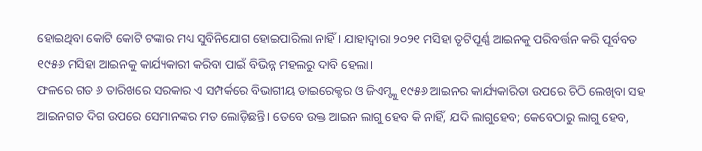ହୋଇଥିବା କୋଟି କୋଟି ଟଙ୍କାର ମଧ୍ୟ ସୁବିନିଯୋଗ ହୋଇପାରିଲା ନାହିଁ। ଯାହାଦ୍ୱାରା ୨୦୨୧ ମସିହା ତୃଟିପୂର୍ଣ୍ଣ ଆଇନକୁ ପରିବର୍ତ୍ତନ କରି ପୂର୍ବବତ ୧୯୫୬ ମସିହା ଆଇନକୁ କାର୍ଯ୍ୟକାରୀ କରିବା ପାଇଁ ବିଭିନ୍ନ ମହଲରୁ ଦାବି ହେଲା।
ଫଳରେ ଗତ ୬ ତାରିଖରେ ସରକାର ଏ ସମ୍ପର୍କରେ ବିଭାଗୀୟ ଡାଇରେକ୍ଟର ଓ ଜିଏମ୍ଙ୍କୁ ୧୯୫୬ ଆଇନର କାର୍ଯ୍ୟକାରିତା ଉପରେ ଚିଠି ଲେଖିବା ସହ ଆଇନଗତ ଦିଗ ଉପରେ ସେମାନଙ୍କର ମତ ଲୋଡ଼ିଛନ୍ତି। ତେବେ ଉକ୍ତ ଆଇନ ଲାଗୁ ହେବ କି ନାହିଁ, ଯଦି ଲାଗୁହେବ; କେବେଠାରୁ ଲାଗୁ ହେବ,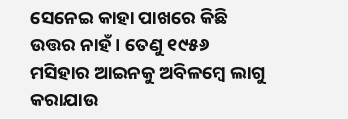ସେନେଇ କାହା ପାଖରେ କିଛି ଉତ୍ତର ନାହଁ। ତେଣୁ ୧୯୫୬ ମସିହାର ଆଇନକୁ ଅବିଳମ୍ବେ ଲାଗୁ କରାଯାଉ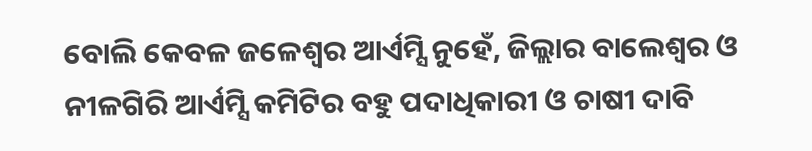ବୋଲି କେବଳ ଜଳେଶ୍ବର ଆର୍ଏମ୍ସି ନୁହେଁ, ଜିଲ୍ଲାର ବାଲେଶ୍ବର ଓ ନୀଳଗିରି ଆର୍ଏମ୍ସି କମିଟିର ବହୁ ପଦାଧିକାରୀ ଓ ଚାଷୀ ଦାବି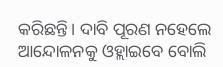କରିଛନ୍ତି। ଦାବି ପୂରଣ ନହେଲେ ଆନ୍ଦୋଳନକୁ ଓହ୍ଲାଇବେ ବୋଲି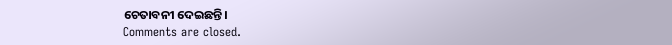ଚେତାବନୀ ଦେଇଛନ୍ତି।
Comments are closed.